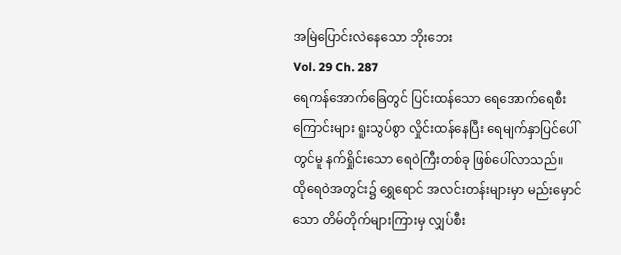အမြဲပြောင်းလဲနေသော ဘိုးဘေး
Vol. 29 Ch. 287
ရေကန်အောက်ခြေတွင် ပြင်းထန်သော ရေအောက်ရေစီးကြောင်းများ ရူးသွပ်စွာ လှိုင်းထန်နေပြီး ရေမျက်နှာပြင်ပေါ်တွင်မူ နက်ရှိုင်းသော ရေဝဲကြီးတစ်ခု ဖြစ်ပေါ်လာသည်။
ထိုရေဝဲအတွင်း၌ ရွှေရောင် အလင်းတန်းများမှာ မည်းမှောင်သော တိမ်တိုက်များကြားမှ လျှပ်စီး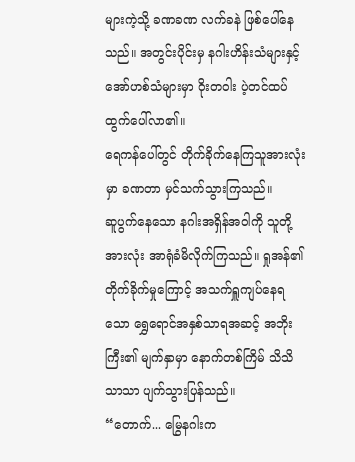များကဲ့သို့ ခဏခဏ လက်ခနဲ ဖြစ်ပေါ်နေသည်။ အတွင်းပိုင်းမှ နဂါးဟိန်းသံများနှင့် အော်ဟစ်သံများမှာ ဝိုးတဝါး ပဲ့တင်ထပ်ထွက်ပေါ်လာ၏။
ရေကန်ပေါ်တွင် တိုက်ခိုက်နေကြသူအားလုံးမှာ ခဏတာ မှင်သက်သွားကြသည်။
ဆူပွက်နေသော နဂါးအရှိန်အဝါကို သူတို့အားလုံး အာရုံခံမိလိုက်ကြသည်။ ရှုအန်၏ တိုက်ခိုက်မှုကြောင့် အသက်ရှူကျပ်နေရသော ရွှေရောင်အနှစ်သာရအဆင့် အဘိုးကြီး၏ မျက်နှာမှာ နောက်တစ်ကြိမ် သိသိသာသာ ပျက်သွားပြန်သည်။
“တောက်... မြွေနဂါးက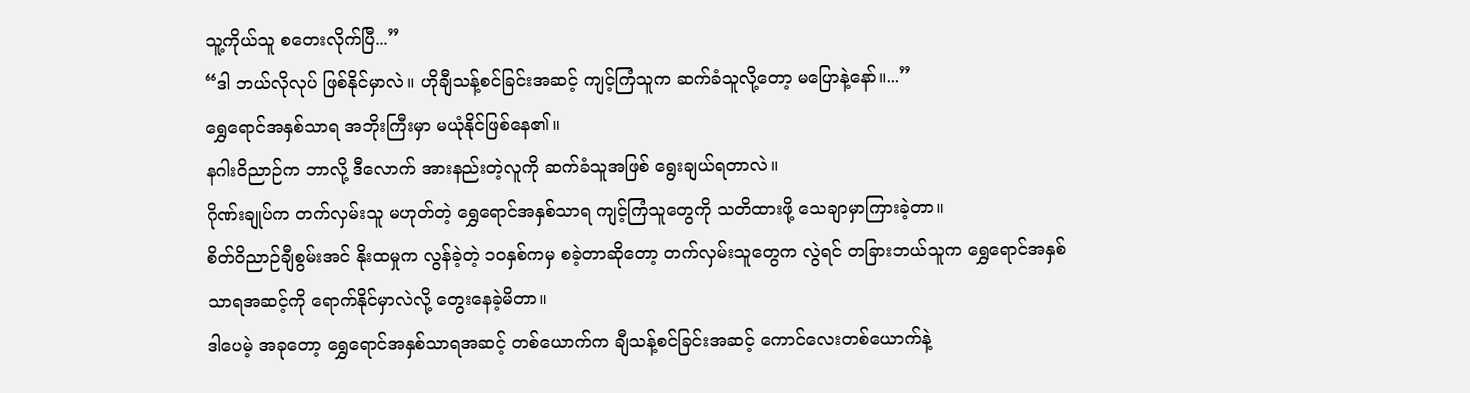သူ့ကိုယ်သူ စတေးလိုက်ပြီ...”
“ဒါ ဘယ်လိုလုပ် ဖြစ်နိုင်မှာလဲ။ ဟိုချီသန့်စင်ခြင်းအဆင့် ကျင့်ကြံသူက ဆက်ခံသူလို့တော့ မပြောနဲ့နော်။...”
ရွှေရောင်အနှစ်သာရ အဘိုးကြီးမှာ မယုံနိုင်ဖြစ်နေ၏။
နဂါးဝိညာဉ်က ဘာလို့ ဒီလောက် အားနည်းတဲ့လူကို ဆက်ခံသူအဖြစ် ရွေးချယ်ရတာလဲ။
ဂိုဏ်းချုပ်က တက်လှမ်းသူ မဟုတ်တဲ့ ရွှေရောင်အနှစ်သာရ ကျင့်ကြံသူတွေကို သတိထားဖို့ သေချာမှာကြားခဲ့တာ။
စိတ်ဝိညာဉ်ချီစွမ်းအင် နိုးထမှုက လွန်ခဲ့တဲ့ ၁၀နှစ်ကမှ စခဲ့တာဆိုတော့ တက်လှမ်းသူတွေက လွဲရင် တခြားဘယ်သူက ရွှေရောင်အနှစ်သာရအဆင့်ကို ရောက်နိုင်မှာလဲလို့ တွေးနေခဲ့မိတာ။
ဒါပေမဲ့ အခုတော့ ရွှေရောင်အနှစ်သာရအဆင့် တစ်ယောက်က ချီသန့်စင်ခြင်းအဆင့် ကောင်လေးတစ်ယောက်နဲ့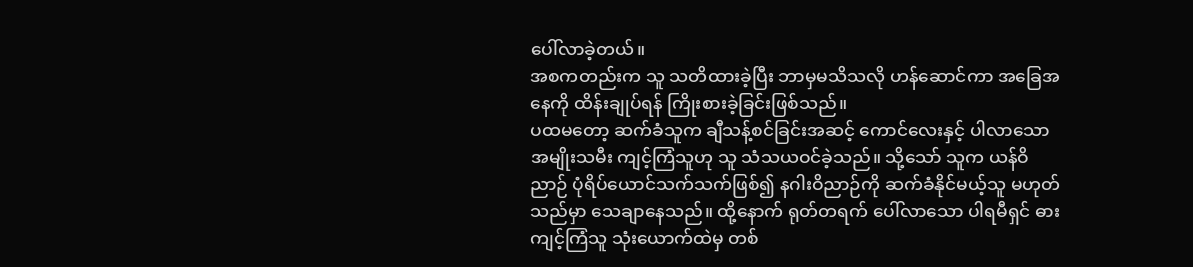ပေါ်လာခဲ့တယ်။
အစကတည်းက သူ သတိထားခဲ့ပြီး ဘာမှမသိသလို ဟန်ဆောင်ကာ အခြေအနေကို ထိန်းချုပ်ရန် ကြိုးစားခဲ့ခြင်းဖြစ်သည်။
ပထမတော့ ဆက်ခံသူက ချီသန့်စင်ခြင်းအဆင့် ကောင်လေးနှင့် ပါလာသော အမျိုးသမီး ကျင့်ကြံသူဟု သူ သံသယဝင်ခဲ့သည်။ သို့သော် သူက ယန်ဝိညာဉ် ပုံရိပ်ယောင်သက်သက်ဖြစ်၍ နဂါးဝိညာဉ်ကို ဆက်ခံနိုင်မယ့်သူ မဟုတ်သည်မှာ သေချာနေသည်။ ထို့နောက် ရုတ်တရက် ပေါ်လာသော ပါရမီရှင် ဓားကျင့်ကြံသူ သုံးယောက်ထဲမှ တစ်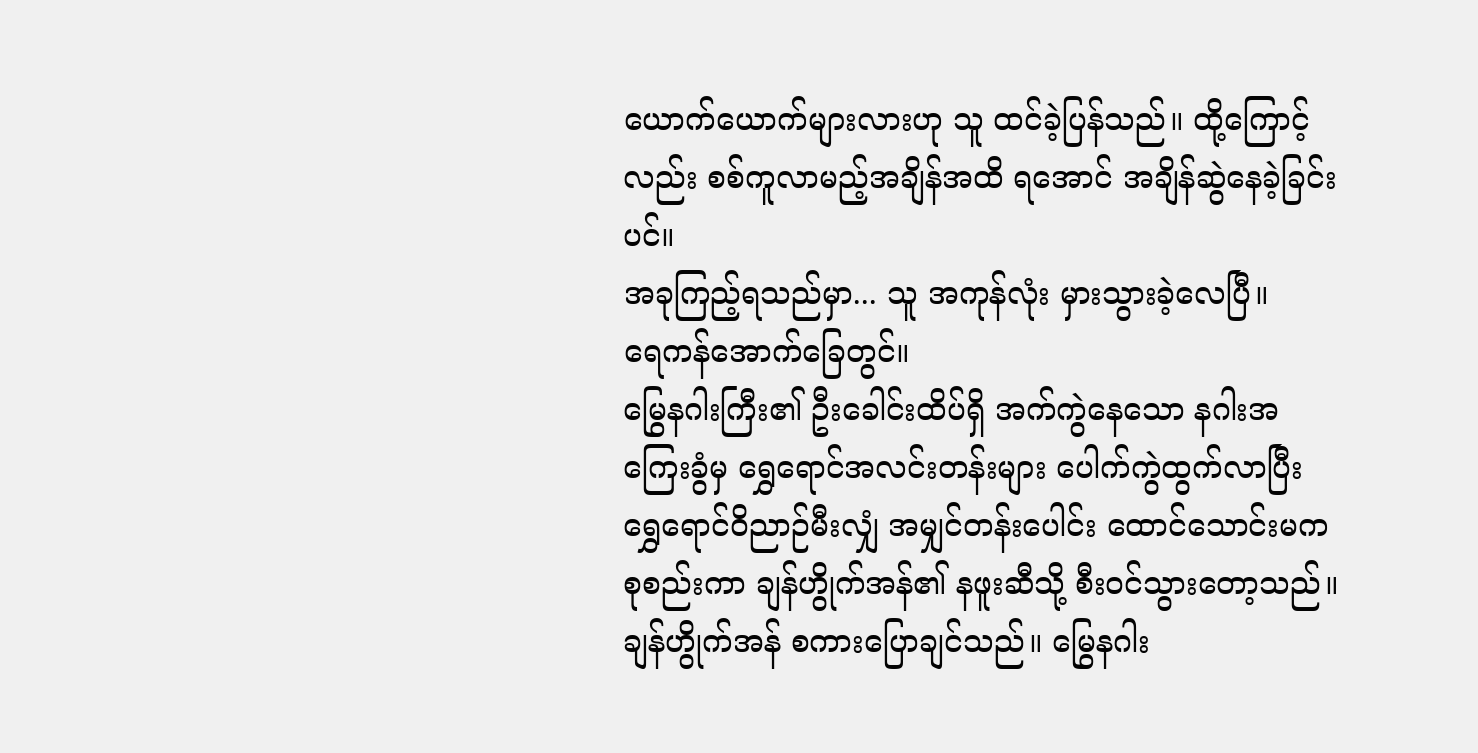ယောက်ယောက်များလားဟု သူ ထင်ခဲ့ပြန်သည်။ ထို့ကြောင့်လည်း စစ်ကူလာမည့်အချိန်အထိ ရအောင် အချိန်ဆွဲနေခဲ့ခြင်းပင်။
အခုကြည့်ရသည်မှာ... သူ အကုန်လုံး မှားသွားခဲ့လေပြီ။
ရေကန်အောက်ခြေတွင်။
မြွေနဂါးကြီး၏ ဦးခေါင်းထိပ်ရှိ အက်ကွဲနေသော နဂါးအကြေးခွံမှ ရွှေရောင်အလင်းတန်းများ ပေါက်ကွဲထွက်လာပြီး ရွှေရောင်ဝိညာဉ်မီးလျှံ အမျှင်တန်းပေါင်း ထောင်သောင်းမက စုစည်းကာ ချန်ဟွိုက်အန်၏ နဖူးဆီသို့ စီးဝင်သွားတော့သည်။
ချန်ဟွိုက်အန် စကားပြောချင်သည်။ မြွေနဂါး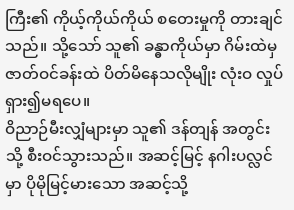ကြီး၏ ကိုယ့်ကိုယ်ကိုယ် စတေးမှုကို တားချင်သည်။ သို့သော် သူ၏ ခန္ဓာကိုယ်မှာ ဂိမ်းထဲမှ ဇာတ်ဝင်ခန်းထဲ ပိတ်မိနေသလိုမျိုး လုံးဝ လှုပ်ရှား၍မရပေ။
ဝိညာဉ်မီးလျှံများမှာ သူ၏ ဒန်တျန် အတွင်းသို့ စီးဝင်သွားသည်။ အဆင့်မြင့် နဂါးပလ္လင်မှာ ပိုမိုမြင့်မားသော အဆင့်သို့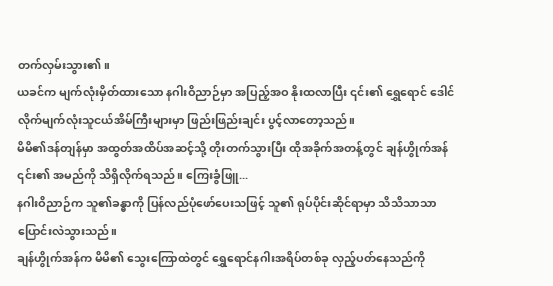တက်လှမ်းသွား၏။
ယခင်က မျက်လုံးမှိတ်ထားသော နဂါးဝိညာဉ်မှာ အပြည့်အဝ နိုးထလာပြီး ၎င်း၏ ရွှေရောင် ဒေါင်လိုက်မျက်လုံးသူငယ်အိမ်ကြီးများမှာ ဖြည်းဖြည်းချင်း ပွင့်လာတော့သည်။
မိမိ၏ဒန်တျန်မှာ အထွတ်အထိပ်အဆင့်သို့ တိုးတက်သွားပြီး ထိုအခိုက်အတန့်တွင် ချန်ဟွိုက်အန် ၎င်း၏ အမည်ကို သိရှိလိုက်ရသည်။ ကြေးခွံဖြူ...
နဂါးဝိညာဉ်က သူ၏ခန္ဓာကို ပြန်လည်ပုံဖော်ပေးသဖြင့် သူ၏ ရုပ်ပိုင်းဆိုင်ရာမှာ သိသိသာသာ ပြောင်းလဲသွားသည်။
ချန်ဟွိုက်အန်က မိမိ၏ သွေးကြောထဲတွင် ရွှေရောင်နဂါးအရိပ်တစ်ခု လှည့်ပတ်နေသည်ကို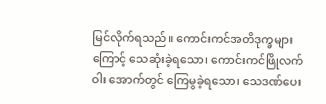မြင်လိုက်ရသည်။ ကောင်းကင်အတိဒုက္ခများကြောင့် သေဆုံးခဲ့ရသော၊ ကောင်းကင်ဖြိုလက်ဝါး အောက်တွင် ကြေမွခဲ့ရသော၊ သေဒဏ်ပေး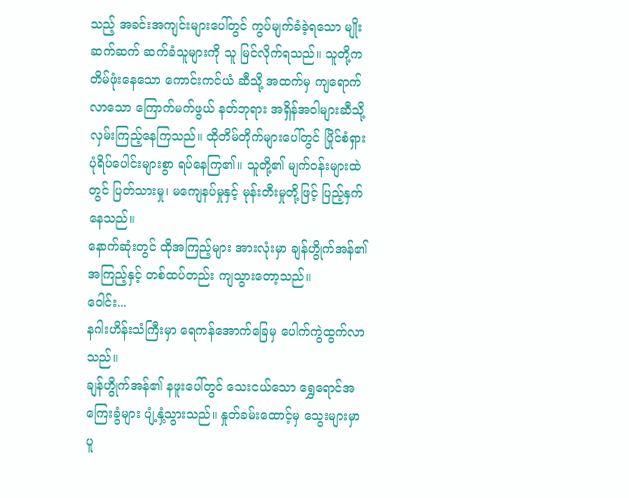သည့် အခင်းအကျင်းများပေါ်တွင် ကွပ်မျက်ခံခဲ့ရသော မျိုးဆက်ဆက် ဆက်ခံသူများကို သူ မြင်လိုက်ရသည်။ သူတို့က တိမ်ဖုံးနေသော ကောင်းကင်ယံ ဆီသို့ အထက်မှ ကျရောက်လာသော ကြောက်မက်ဖွယ် နတ်ဘုရား အရှိန်အဝါများဆီသို့ လှမ်းကြည့်နေကြသည်။ ထိုတိမ်တိုက်များပေါ်တွင် ပြိုင်စံရှား ပုံရိပ်ပေါင်းများစွာ ရပ်နေကြ၏။ သူတို့၏ မျက်ဝန်းများထဲတွင် ပြတ်သားမှု၊ မကျေနပ်မှုနှင့် မုန်းတီးမှုတို့ဖြင့် ပြည့်နှက်နေသည်။
နောက်ဆုံးတွင် ထိုအကြည့်များ အားလုံးမှာ ချန်ဟွိုက်အန်၏ အကြည့်နှင့် တစ်ထပ်တည်း ကျသွားတော့သည်။
ဝေါင်း...
နဂါးဟိန်းသံကြီးမှာ ရေကန်အောက်ခြေမှ ပေါက်ကွဲထွက်လာသည်။
ချန်ဟွိုက်အန်၏ နဖူးပေါ်တွင် သေးငယ်သော ရွှေရောင်အကြေးခွံများ ပျံ့နှံ့သွားသည်။ နှုတ်ခမ်းထောင့်မှ သွေးများမှာ ပူ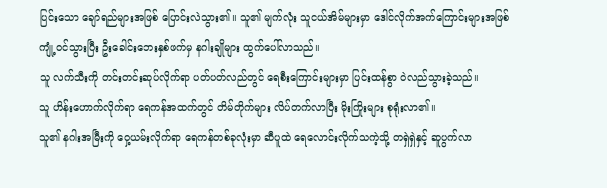ပြင်းသော ချော်ရည်များအဖြစ် ပြောင်းလဲသွား၏။ သူ၏ မျက်လုံး သူငယ်အိမ်များမှာ ဒေါင်လိုက်အက်ကြောင်းများအဖြစ် ကျုံ့ဝင်သွားပြီး ဦးခေါင်းဘေးနှစ်ဖက်မှ နဂါးချိုများ ထွက်ပေါ်လာသည်။
သူ လက်သီးကို တင်းတင်းဆုပ်လိုက်ရာ ပတ်ပတ်လည်တွင် ရေစီးကြောင်းများမှာ ပြင်းထန်စွာ ဝဲလည်သွားခဲ့သည်။
သူ ဟိန်းဟောက်လိုက်ရာ ရေကန်အထက်တွင် တိမ်တိုက်များ လိပ်တက်လာပြီး မိုးကြိုးများ စုရုံးလာ၏။
သူ၏ နဂါးအမြီးကို ဝှေ့ယမ်းလိုက်ရာ ရေကန်တစ်ခုလုံးမှာ ဆီပူထဲ ရေလောင်းလိုက်သကဲ့သို့ တရှဲရှဲနှင့် ဆူပွက်လာ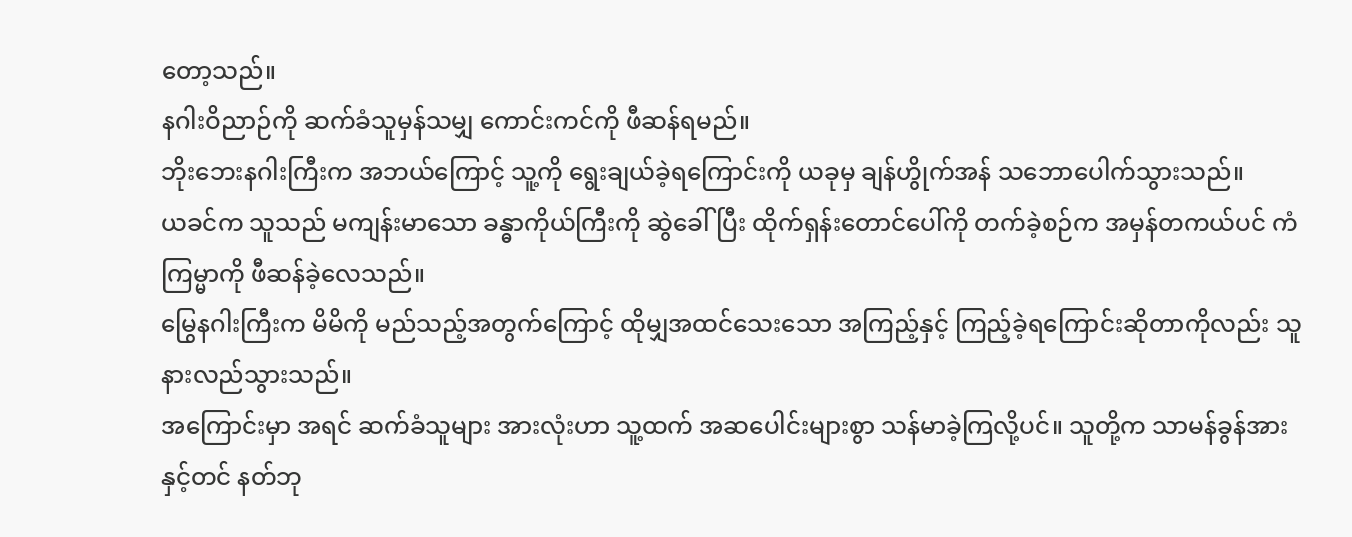တော့သည်။
နဂါးဝိညာဉ်ကို ဆက်ခံသူမှန်သမျှ ကောင်းကင်ကို ဖီဆန်ရမည်။
ဘိုးဘေးနဂါးကြီးက အဘယ်ကြောင့် သူ့ကို ရွေးချယ်ခဲ့ရကြောင်းကို ယခုမှ ချန်ဟွိုက်အန် သဘောပေါက်သွားသည်။
ယခင်က သူသည် မကျန်းမာသော ခန္ဓာကိုယ်ကြီးကို ဆွဲခေါ်ပြီး ထိုက်ရှန်းတောင်ပေါ်ကို တက်ခဲ့စဉ်က အမှန်တကယ်ပင် ကံကြမ္မာကို ဖီဆန်ခဲ့လေသည်။
မြွေနဂါးကြီးက မိမိကို မည်သည့်အတွက်ကြောင့် ထိုမျှအထင်သေးသော အကြည့်နှင့် ကြည့်ခဲ့ရကြောင်းဆိုတာကိုလည်း သူ နားလည်သွားသည်။
အကြောင်းမှာ အရင် ဆက်ခံသူများ အားလုံးဟာ သူ့ထက် အဆပေါင်းများစွာ သန်မာခဲ့ကြလို့ပင်။ သူတို့က သာမန်ခွန်အားနှင့်တင် နတ်ဘု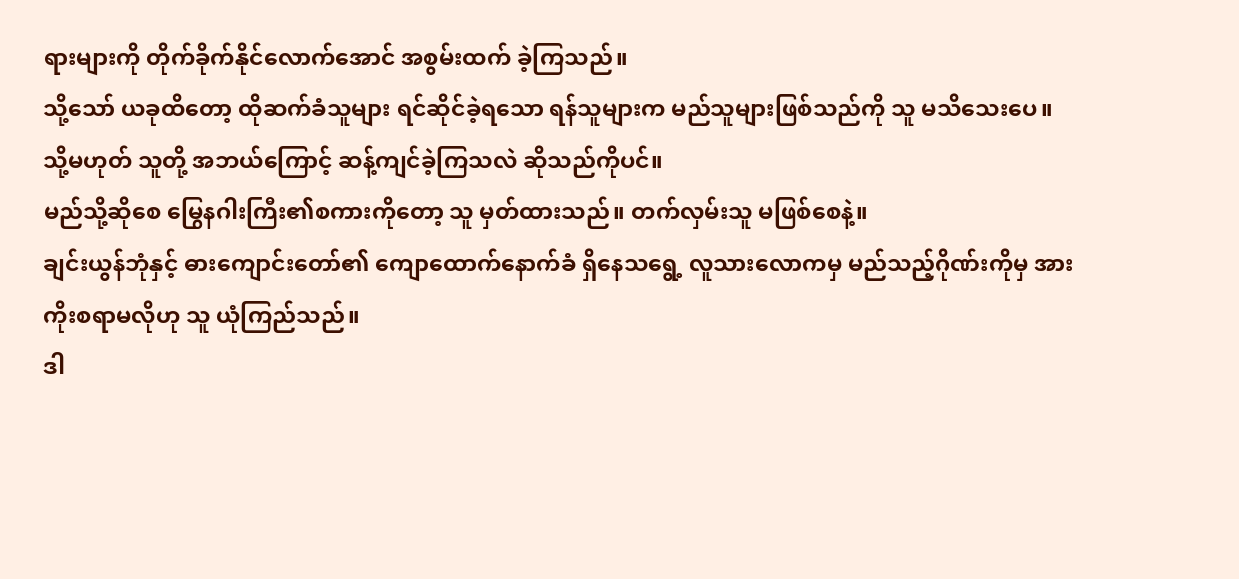ရားများကို တိုက်ခိုက်နိုင်လောက်အောင် အစွမ်းထက် ခဲ့ကြသည်။
သို့သော် ယခုထိတော့ ထိုဆက်ခံသူများ ရင်ဆိုင်ခဲ့ရသော ရန်သူများက မည်သူများဖြစ်သည်ကို သူ မသိသေးပေ။
သို့မဟုတ် သူတို့ အဘယ်ကြောင့် ဆန့်ကျင်ခဲ့ကြသလဲ ဆိုသည်ကိုပင်။
မည်သို့ဆိုစေ မြွေနဂါးကြီး၏စကားကိုတော့ သူ မှတ်ထားသည်။ တက်လှမ်းသူ မဖြစ်စေနဲ့။
ချင်းယွန်ဘုံနှင့် ဓားကျောင်းတော်၏ ကျောထောက်နောက်ခံ ရှိနေသရွေ့ လူသားလောကမှ မည်သည့်ဂိုဏ်းကိုမှ အားကိုးစရာမလိုဟု သူ ယုံကြည်သည်။
ဒါ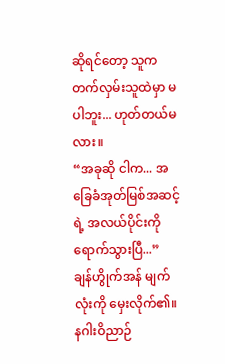ဆိုရင်တော့ သူက တက်လှမ်းသူထဲမှာ မပါဘူး... ဟုတ်တယ်မလား။
“အခုဆို ငါက... အခြေခံအုတ်မြစ်အဆင့်ရဲ့ အလယ်ပိုင်းကို ရောက်သွားပြီ...”
ချန်ဟွိုက်အန် မျက်လုံးကို မှေးလိုက်၏။
နဂါးဝိညာဉ်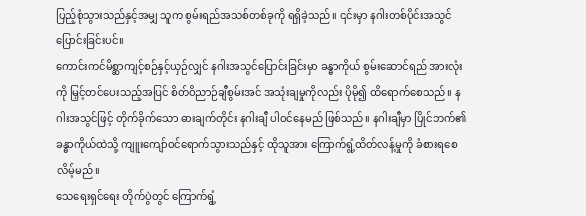ပြည့်စုံသွားသည်နှင့်အမျှ သူက စွမ်းရည်အသစ်တစ်ခုကို ရရှိခဲ့သည်။ ၎င်းမှာ နဂါးတစ်ပိုင်းအသွင်ပြောင်းခြင်းပင်။
ကောင်းကင်မိစ္ဆာကျင့်စဉ်နှင့်ယှဉ်လျှင် နဂါးအသွင်ပြောင်းခြင်းမှာ ခန္ဓာကိုယ် စွမ်းဆောင်ရည် အားလုံးကို မြှင့်တင်ပေးသည့်အပြင် စိတ်ဝိညာဉ်ချီစွမ်းအင် အသုံးချမှုကိုလည်း ပိုမို၍ ထိရောက်စေသည်။ နဂါးအသွင်ဖြင့် တိုက်ခိုက်သော ဓားချက်တိုင်း နဂါးချီ ပါဝင်နေမည် ဖြစ်သည်။ နဂါးချီမှာ ပြိုင်ဘက်၏ ခန္ဓာကိုယ်ထဲသို့ ကျူးကျော်ဝင်ရောက်သွားသည်နှင့် ထိုသူအား ကြောက်ရွံ့ထိတ်လန့်မှုကို ခံစားရစေလိမ့်မည်။
သေရေးရှင်ရေး တိုက်ပွဲတွင် ကြောက်ရွံ့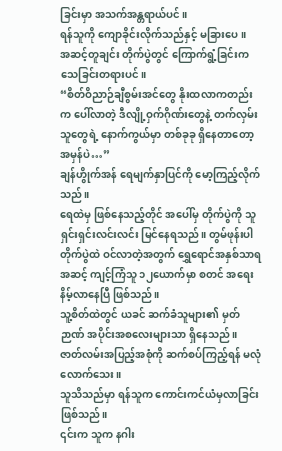ခြင်းမှာ အသက်အန္တရာယ်ပင်။
ရန်သူကို ကျောခိုင်းလိုက်သည်နှင့် မခြားပေ။
အဆင့်တူချင်း တိုက်ပွဲတွင် ကြောက်ရွံ့ခြင်းက သေခြင်းတရားပင်။
“စိတ်ဝိညာဉ်ချီစွမ်းအင်တွေ နိုးထလာကတည်းက ပေါ်လာတဲ့ ဒီလျို့ဝှက်ဂိုဏ်းတွေနဲ့ တက်လှမ်းသူတွေရဲ့ နောက်ကွယ်မှာ တစ်ခုခု ရှိနေတာတော့ အမှန်ပဲ…”
ချန်ဟွိုက်အန် ရေမျက်နှာပြင်ကို မော့ကြည့်လိုက်သည်။
ရေထဲမှ ဖြစ်နေသည့်တိုင် အပေါ်မှ တိုက်ပွဲကို သူ ရှင်းရှင်းလင်းလင်း မြင်နေရသည်။ တွမ်ဖုန်းပါ တိုက်ပွဲထဲ ဝင်လာတဲ့အတွက် ရွှေရောင်အနှစ်သာရအဆင့် ကျင့်ကြံသူ ၁၂ယောက်မှာ စတင် အရေးနိမ့်လာနေပြီ ဖြစ်သည်။
သူ့စိတ်ထဲတွင် ယခင် ဆက်ခံသူများ၏ မှတ်ဉာဏ် အပိုင်းအစလေးများသာ ရှိနေသည်။
ဇာတ်လမ်းအပြည့်အစုံကို ဆက်စပ်ကြည့်ရန် မလုံလောက်သေး။
သူသိသည်မှာ ရန်သူက ကောင်းကင်ယံမှလာခြင်း ဖြစ်သည်။
၎င်းက သူက နဂါး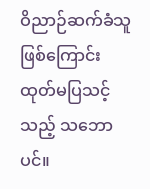ဝိညာဉ်ဆက်ခံသူဖြစ်ကြောင်း ထုတ်မပြသင့်သည့် သဘောပင်။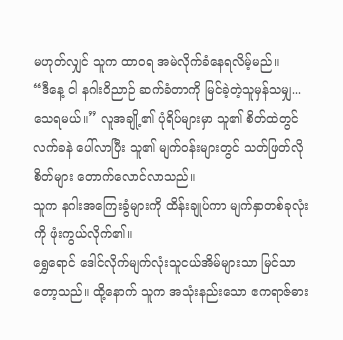မဟုတ်လျှင် သူက ထာဝရ အမဲလိုက်ခံနေရလိမ့်မည်။
“ဒီနေ့ ငါ နဂါးဝိညာဉ် ဆက်ခံတာကို မြင်ခဲ့တဲ့သူမှန်သမျှ... သေရမယ်။” လူအချို့၏ ပုံရိပ်များမှာ သူ၏ စိတ်ထဲတွင် လက်ခနဲ ပေါ်လာပြီး သူ၏ မျက်ဝန်းများတွင် သတ်ဖြတ်လိုစိတ်များ တောက်လောင်လာသည်။
သူက နဂါးအကြေးခွံများကို ထိန်းချုပ်ကာ မျက်နှာတစ်ခုလုံးကို ဖုံးကွယ်လိုက်၏။
ရွှေရောင် ဒေါင်လိုက်မျက်လုံးသူငယ်အိမ်များသာ မြင်သာတော့သည်။ ထို့နောက် သူက အသုံးနည်းသော ဧကရာဇ်ဓား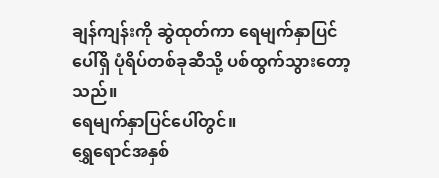ချန်ကျန်းကို ဆွဲထုတ်ကာ ရေမျက်နှာပြင်ပေါ်ရှိ ပုံရိပ်တစ်ခုဆီသို့ ပစ်ထွက်သွားတော့သည်။
ရေမျက်နှာပြင်ပေါ်တွင်။
ရွှေရောင်အနှစ်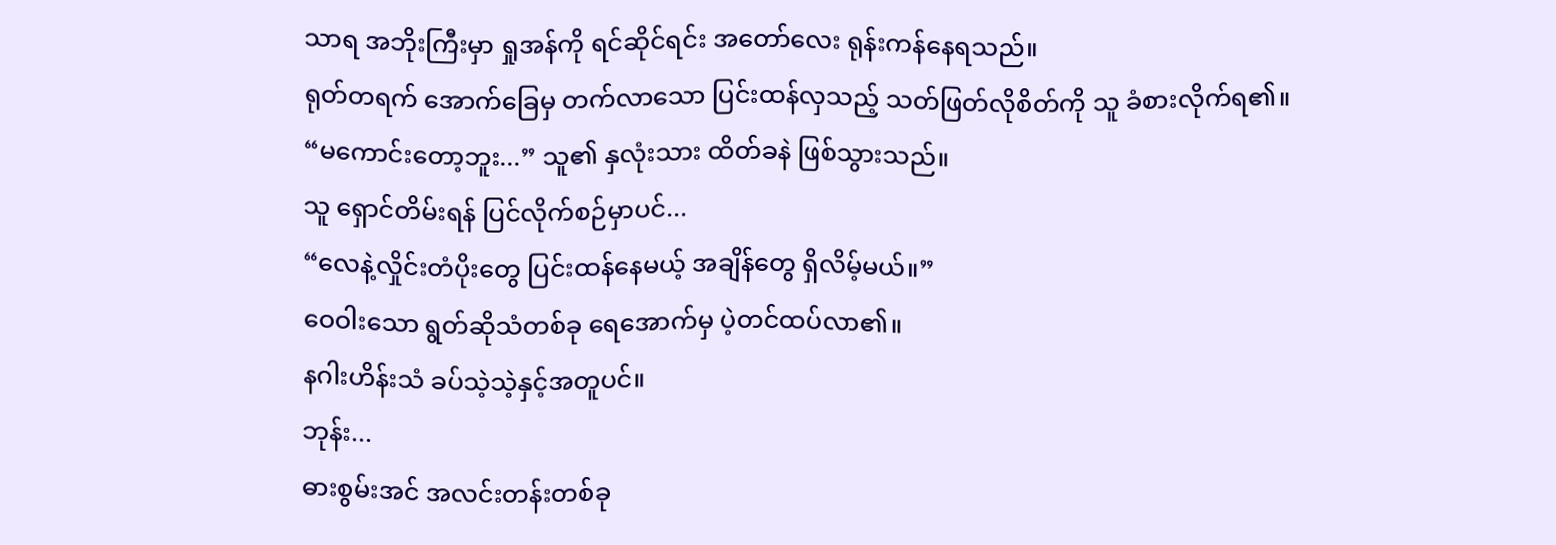သာရ အဘိုးကြီးမှာ ရှုအန်ကို ရင်ဆိုင်ရင်း အတော်လေး ရုန်းကန်နေရသည်။
ရုတ်တရက် အောက်ခြေမှ တက်လာသော ပြင်းထန်လှသည့် သတ်ဖြတ်လိုစိတ်ကို သူ ခံစားလိုက်ရ၏။
“မကောင်းတော့ဘူး...” သူ၏ နှလုံးသား ထိတ်ခနဲ ဖြစ်သွားသည်။
သူ ရှောင်တိမ်းရန် ပြင်လိုက်စဉ်မှာပင်...
“လေနဲ့လှိုင်းတံပိုးတွေ ပြင်းထန်နေမယ့် အချိန်တွေ ရှိလိမ့်မယ်။”
ဝေဝါးသော ရွတ်ဆိုသံတစ်ခု ရေအောက်မှ ပဲ့တင်ထပ်လာ၏။
နဂါးဟိန်းသံ ခပ်သဲ့သဲ့နှင့်အတူပင်။
ဘုန်း...
ဓားစွမ်းအင် အလင်းတန်းတစ်ခု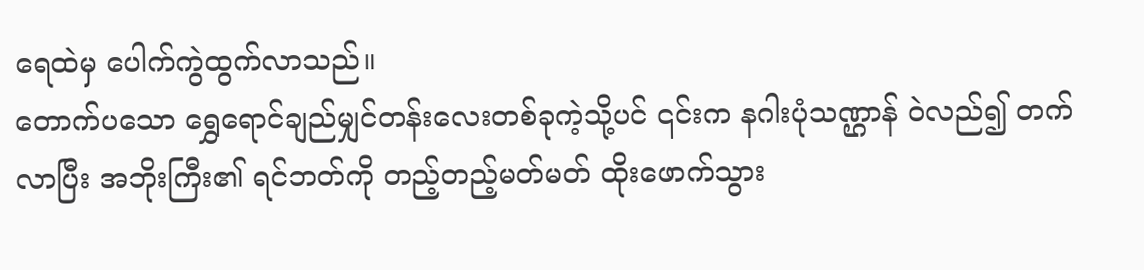ရေထဲမှ ပေါက်ကွဲထွက်လာသည်။
တောက်ပသော ရွှေရောင်ချည်မျှင်တန်းလေးတစ်ခုကဲ့သို့ပင် ၎င်းက နဂါးပုံသဏ္ဌာန် ဝဲလည်၍ တက်လာပြီး အဘိုးကြီး၏ ရင်ဘတ်ကို တည့်တည့်မတ်မတ် ထိုးဖောက်သွား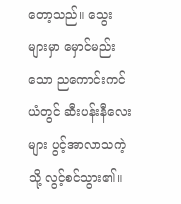တော့သည်။ သွေးများမှာ မှောင်မည်းသော ညကောင်းကင်ယံတွင် ဆီးပန်းနီလေးများ ပွင့်အာလာသကဲ့သို့ လွင့်စင်သွား၏။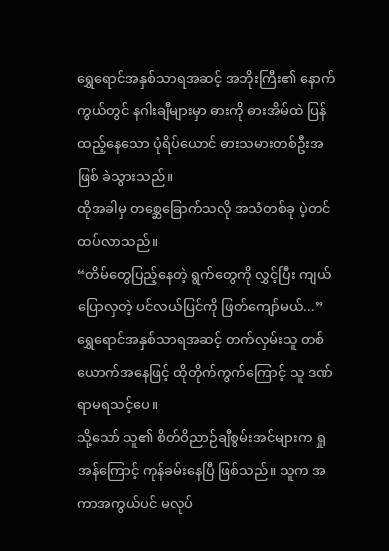ရွှေရောင်အနှစ်သာရအဆင့် အဘိုးကြီး၏ နောက်ကွယ်တွင် နဂါးချီများမှာ ဓားကို ဓားအိမ်ထဲ ပြန်ထည့်နေသော ပုံရိပ်ယောင် ဓားသမားတစ်ဦးအဖြစ် ခဲသွားသည်။
ထိုအခါမှ တစ္ဆေခြောက်သလို အသံတစ်ခု ပဲ့တင်ထပ်လာသည်။
“တိမ်တွေပြည့်နေတဲ့ ရွက်တွေကို လွှင့်ပြီး ကျယ်ပြောလှတဲ့ ပင်လယ်ပြင်ကို ဖြတ်ကျော်မယ်...”
ရွှေရောင်အနှစ်သာရအဆင့် တက်လှမ်းသူ တစ်ယောက်အနေဖြင့် ထိုတိုက်ကွက်ကြောင့် သူ ဒဏ်ရာမရသင့်ပေ။
သို့သော် သူ၏ စိတ်ဝိညာဉ်ချီစွမ်းအင်များက ရှုအန်ကြောင့် ကုန်ခမ်းနေပြီ ဖြစ်သည်။ သူက အကာအကွယ်ပင် မလုပ်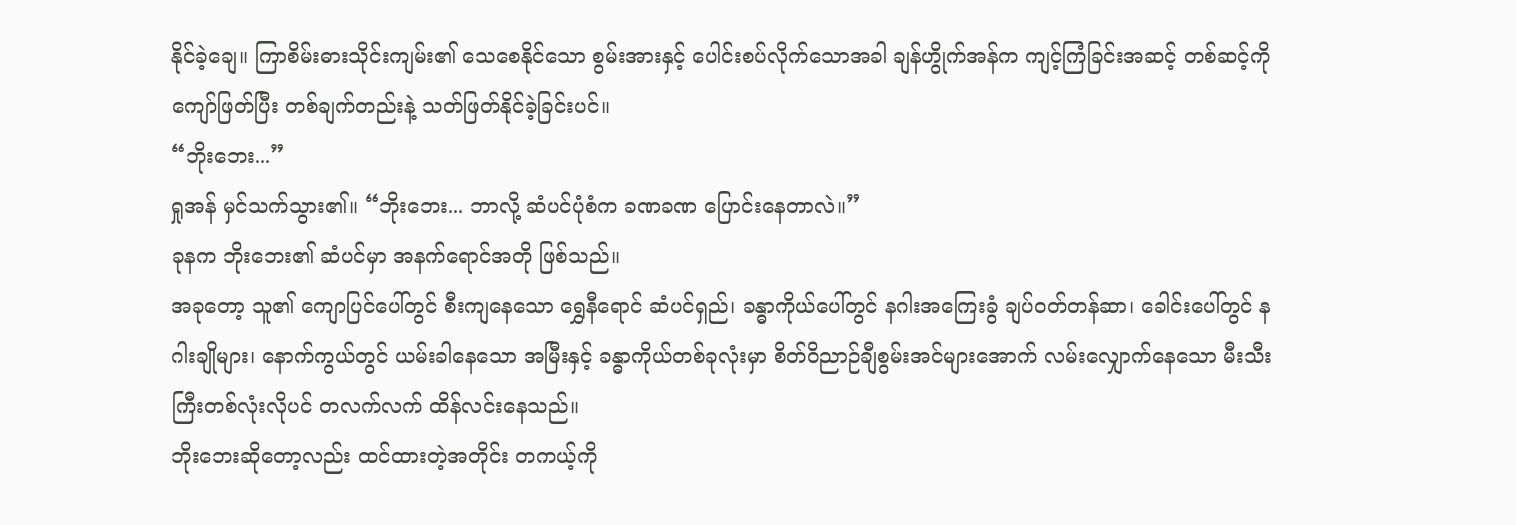နိုင်ခဲ့ချေ။ ကြာစိမ်းဓားသိုင်းကျမ်း၏ သေစေနိုင်သော စွမ်းအားနှင့် ပေါင်းစပ်လိုက်သောအခါ ချန်ဟွိုက်အန်က ကျင့်ကြံခြင်းအဆင့် တစ်ဆင့်ကို ကျော်ဖြတ်ပြီး တစ်ချက်တည်းနဲ့ သတ်ဖြတ်နိုင်ခဲ့ခြင်းပင်။
“ဘိုးဘေး...”
ရှုအန် မှင်သက်သွား၏။ “ဘိုးဘေး... ဘာလို့ ဆံပင်ပုံစံက ခဏခဏ ပြောင်းနေတာလဲ။”
ခုနက ဘိုးဘေး၏ ဆံပင်မှာ အနက်ရောင်အတို ဖြစ်သည်။
အခုတော့ သူ၏ ကျောပြင်ပေါ်တွင် စီးကျနေသော ရွှေနီရောင် ဆံပင်ရှည်၊ ခန္ဓာကိုယ်ပေါ်တွင် နဂါးအကြေးခွံ ချပ်ဝတ်တန်ဆာ၊ ခေါင်းပေါ်တွင် နဂါးချိုများ၊ နောက်ကွယ်တွင် ယမ်းခါနေသော အမြီးနှင့် ခန္ဓာကိုယ်တစ်ခုလုံးမှာ စိတ်ဝိညာဉ်ချီစွမ်းအင်များအောက် လမ်းလျှောက်နေသော မီးသီးကြီးတစ်လုံးလိုပင် တလက်လက် ထိန်လင်းနေသည်။
ဘိုးဘေးဆိုတော့လည်း ထင်ထားတဲ့အတိုင်း တကယ့်ကို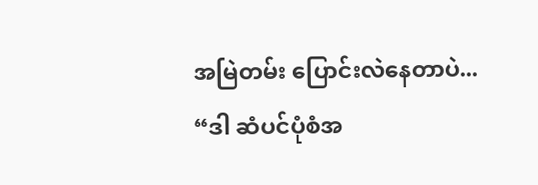အမြဲတမ်း ပြောင်းလဲနေတာပဲ...
“ဒါ ဆံပင်ပုံစံအ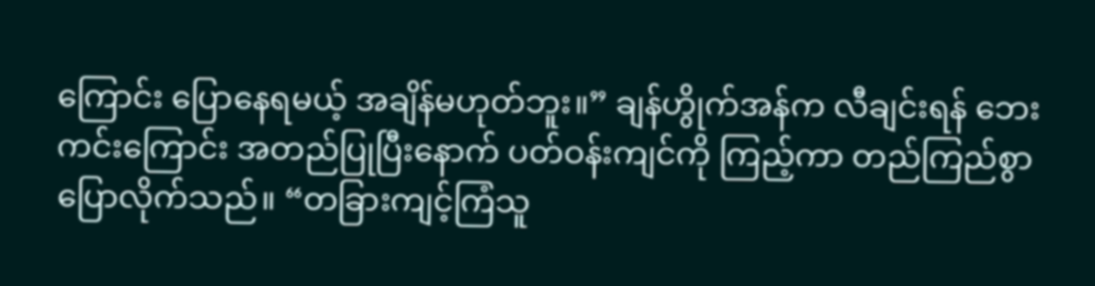ကြောင်း ပြောနေရမယ့် အချိန်မဟုတ်ဘူး။” ချန်ဟွိုက်အန်က လီချင်းရန် ဘေးကင်းကြောင်း အတည်ပြုပြီးနောက် ပတ်ဝန်းကျင်ကို ကြည့်ကာ တည်ကြည်စွာ ပြောလိုက်သည်။ “တခြားကျင့်ကြံသူ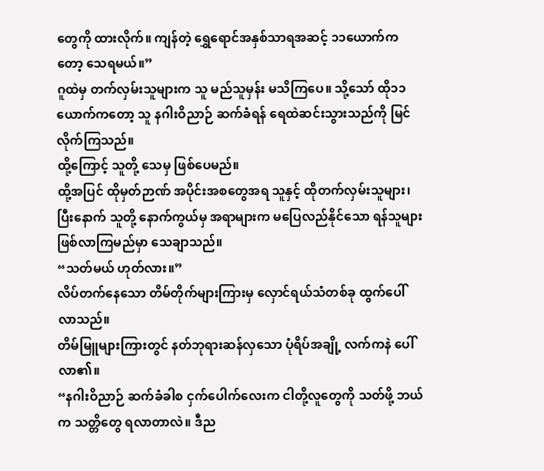တွေကို ထားလိုက်။ ကျန်တဲ့ ရွှေရောင်အနှစ်သာရအဆင့် ၁၁ယောက်ကတော့ သေရမယ်။”
ဂူထဲမှ တက်လှမ်းသူများက သူ မည်သူမှန်း မသိကြပေ။ သို့သော် ထို၁၁ယောက်ကတော့ သူ နဂါးဝိညာဉ် ဆက်ခံရန် ရေထဲဆင်းသွားသည်ကို မြင်လိုက်ကြသည်။
ထို့ကြောင့် သူတို့ သေမှ ဖြစ်ပေမည်။
ထို့အပြင် ထိုမှတ်ဉာဏ် အပိုင်းအစတွေအရ သူနှင့် ထိုတက်လှမ်းသူများ၊ ပြီးနောက် သူတို့ နောက်ကွယ်မှ အရာများက မပြေလည်နိုင်သော ရန်သူများ ဖြစ်လာကြမည်မှာ သေချာသည်။
“သတ်မယ် ဟုတ်လား။”
လိပ်တက်နေသော တိမ်တိုက်များကြားမှ လှောင်ရယ်သံတစ်ခု ထွက်ပေါ်လာသည်။
တိမ်မြူများကြားတွင် နတ်ဘုရားဆန်လှသော ပုံရိပ်အချို့ လက်ကနဲ ပေါ်လာ၏။
“နဂါးဝိညာဉ် ဆက်ခံခါစ ငှက်ပေါက်လေးက ငါတို့လူတွေကို သတ်ဖို့ ဘယ်က သတ္တိတွေ ရလာတာလဲ။ ဒီည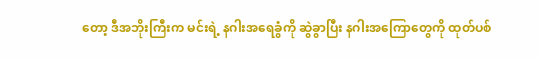တော့ ဒီအဘိုးကြီးက မင်းရဲ့ နဂါးအရေခွံကို ဆွဲခွာပြီး နဂါးအကြောတွေကို ထုတ်ပစ်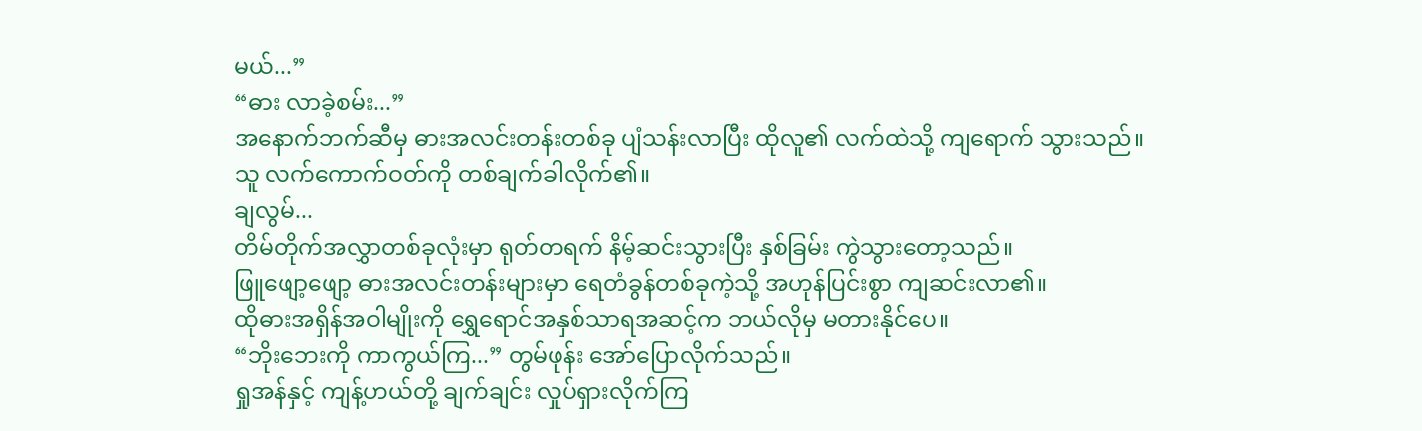မယ်...”
“ဓား လာခဲ့စမ်း...”
အနောက်ဘက်ဆီမှ ဓားအလင်းတန်းတစ်ခု ပျံသန်းလာပြီး ထိုလူ၏ လက်ထဲသို့ ကျရောက် သွားသည်။
သူ လက်ကောက်ဝတ်ကို တစ်ချက်ခါလိုက်၏။
ချလွမ်...
တိမ်တိုက်အလွှာတစ်ခုလုံးမှာ ရုတ်တရက် နိမ့်ဆင်းသွားပြီး နှစ်ခြမ်း ကွဲသွားတော့သည်။
ဖြူဖျော့ဖျော့ ဓားအလင်းတန်းများမှာ ရေတံခွန်တစ်ခုကဲ့သို့ အဟုန်ပြင်းစွာ ကျဆင်းလာ၏။
ထိုဓားအရှိန်အဝါမျိုးကို ရွှေရောင်အနှစ်သာရအဆင့်က ဘယ်လိုမှ မတားနိုင်ပေ။
“ဘိုးဘေးကို ကာကွယ်ကြ...” တွမ်ဖုန်း အော်ပြောလိုက်သည်။
ရှုအန်နှင့် ကျန့်ဟယ်တို့ ချက်ချင်း လှုပ်ရှားလိုက်ကြ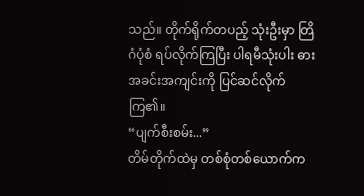သည်။ တိုက်ရိုက်တပည့် သုံးဦးမှာ တြိဂံပုံစံ ရပ်လိုက်ကြပြီး ပါရမီသုံးပါး ဓားအခင်းအကျင်းကို ပြင်ဆင်လိုက်ကြ၏။
“ပျက်စီးစမ်း...”
တိမ်တိုက်ထဲမှ တစ်စုံတစ်ယောက်က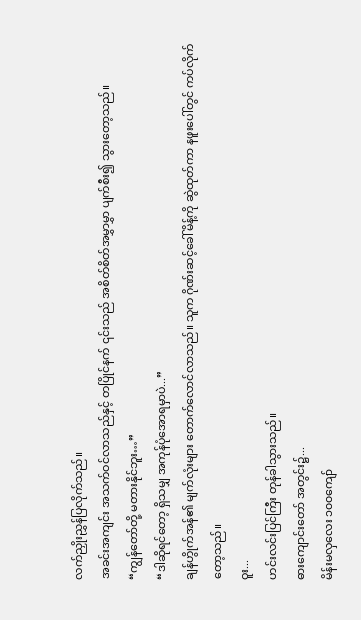လက်ညှိုးညွှန်ပြလိုက်သည်။
အခင်းအကျင်း အသက်ဝင်လာသည်နှင့် တပြိုင်နက် ၎င်းသည် အစိတ်စိတ်အမွှာမွှာ ပျက်စီး၍ သွားတော့သည်။
“ကျွန်တော်တို့ မတားနိုင်ဘူး…”
“ဒါဆိုရင်တော့ ရှိသမျှ အကုန်ပုံအောရမှာပဲ...”
ချန်ဟွိုက်အန်၏ မျက်လုံးများ တောက်လောင်လာသည်။ သူက ဂိုဏ်းဆင့်ခေါ်မိန့်ကို ဆွဲထုတ်ကာ နဖူးပေါ်တွင် ကပ်လိုက်တော့သည်။
ဝူး...
ဟင်းလင်းပြင်ကြီး တုန်ခါသွားသည်။
ဓားကျောင်းတော် အတွင်း၌...
မိန်းမလှလေး ၁၀၀ကျော်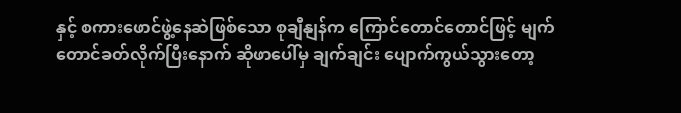နှင့် စကားဖောင်ဖွဲ့နေဆဲဖြစ်သော စုချီနျန်က ကြောင်တောင်တောင်ဖြင့် မျက်တောင်ခတ်လိုက်ပြီးနောက် ဆိုဖာပေါ်မှ ချက်ချင်း ပျောက်ကွယ်သွားတော့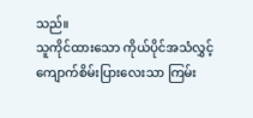သည်။
သူကိုင်ထားသော ကိုယ်ပိုင်အသံလွှင့် ကျောက်စိမ်းပြားလေးသာ ကြမ်း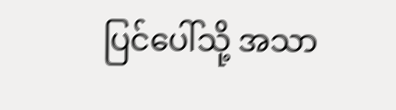ပြင်ပေါ်သို့ အသာ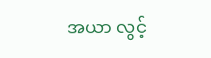အယာ လွင့်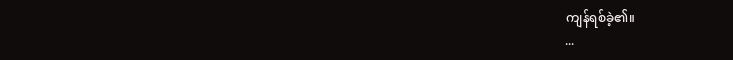ကျန်ရစ်ခဲ့၏။
...